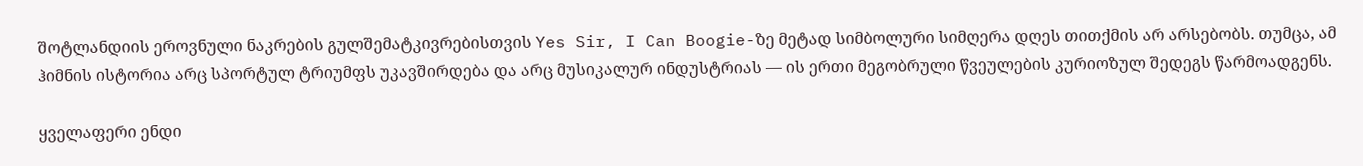შოტლანდიის ეროვნული ნაკრების გულშემატკივრებისთვის Yes Sir, I Can Boogie-ზე მეტად სიმბოლური სიმღერა დღეს თითქმის არ არსებობს. თუმცა, ამ ჰიმნის ისტორია არც სპორტულ ტრიუმფს უკავშირდება და არც მუსიკალურ ინდუსტრიას — ის ერთი მეგობრული წვეულების კურიოზულ შედეგს წარმოადგენს.

ყველაფერი ენდი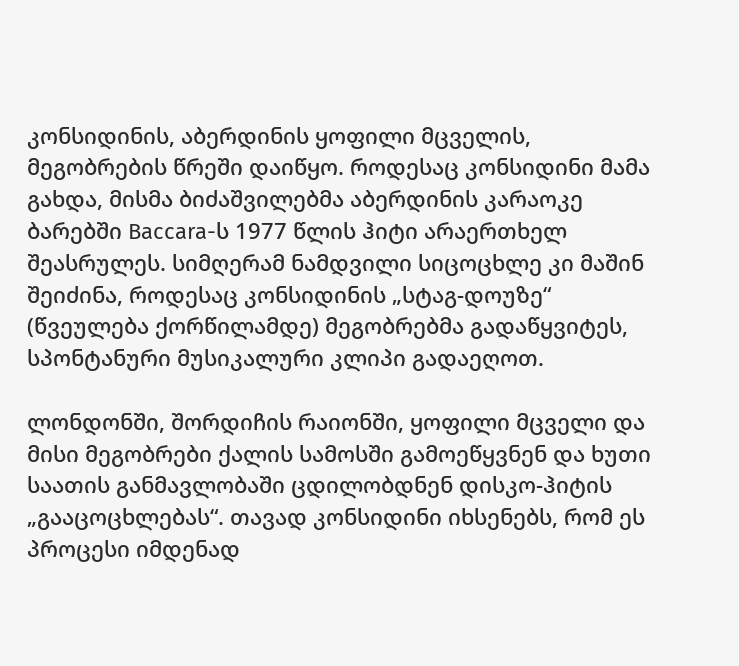კონსიდინის, აბერდინის ყოფილი მცველის, მეგობრების წრეში დაიწყო. როდესაც კონსიდინი მამა გახდა, მისმა ბიძაშვილებმა აბერდინის კარაოკე ბარებში Baccara-ს 1977 წლის ჰიტი არაერთხელ შეასრულეს. სიმღერამ ნამდვილი სიცოცხლე კი მაშინ შეიძინა, როდესაც კონსიდინის „სტაგ-დოუზე“ (წვეულება ქორწილამდე) მეგობრებმა გადაწყვიტეს, სპონტანური მუსიკალური კლიპი გადაეღოთ.

ლონდონში, შორდიჩის რაიონში, ყოფილი მცველი და მისი მეგობრები ქალის სამოსში გამოეწყვნენ და ხუთი საათის განმავლობაში ცდილობდნენ დისკო-ჰიტის „გააცოცხლებას“. თავად კონსიდინი იხსენებს, რომ ეს პროცესი იმდენად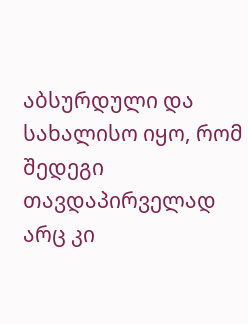აბსურდული და სახალისო იყო, რომ შედეგი თავდაპირველად არც კი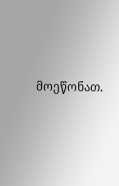მოეწონათ.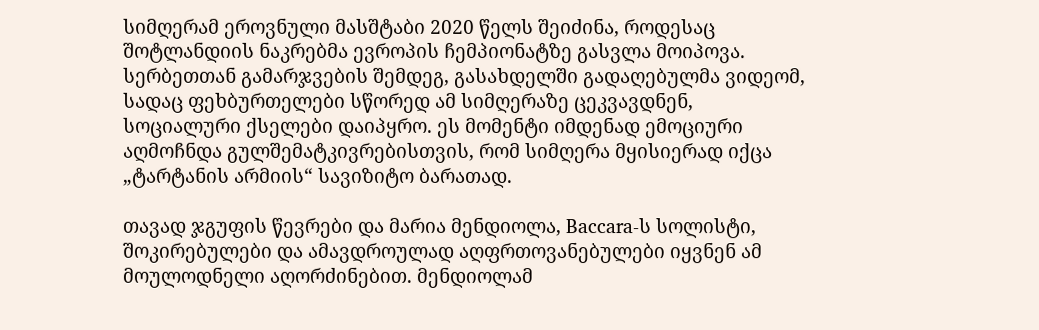სიმღერამ ეროვნული მასშტაბი 2020 წელს შეიძინა, როდესაც შოტლანდიის ნაკრებმა ევროპის ჩემპიონატზე გასვლა მოიპოვა. სერბეთთან გამარჯვების შემდეგ, გასახდელში გადაღებულმა ვიდეომ, სადაც ფეხბურთელები სწორედ ამ სიმღერაზე ცეკვავდნენ, სოციალური ქსელები დაიპყრო. ეს მომენტი იმდენად ემოციური აღმოჩნდა გულშემატკივრებისთვის, რომ სიმღერა მყისიერად იქცა „ტარტანის არმიის“ სავიზიტო ბარათად.

თავად ჯგუფის წევრები და მარია მენდიოლა, Baccara-ს სოლისტი, შოკირებულები და ამავდროულად აღფრთოვანებულები იყვნენ ამ მოულოდნელი აღორძინებით. მენდიოლამ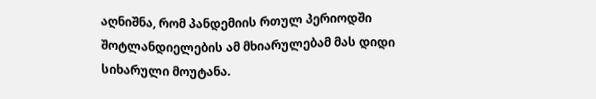აღნიშნა, რომ პანდემიის რთულ პერიოდში შოტლანდიელების ამ მხიარულებამ მას დიდი სიხარული მოუტანა.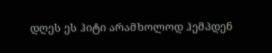დღეს ეს ჰიტი არამხოლოდ ჰემპდენ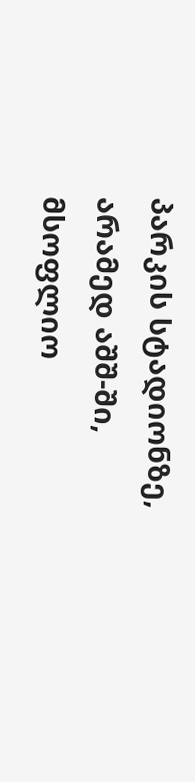პარკის სტადიონზე, არამედ აშშ-ში, მსოფლიო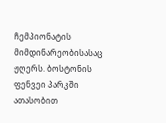ჩემპიონატის მიმდინარეობისასაც ჟღერს. ბოსტონის ფენვეი პარკში ათასობით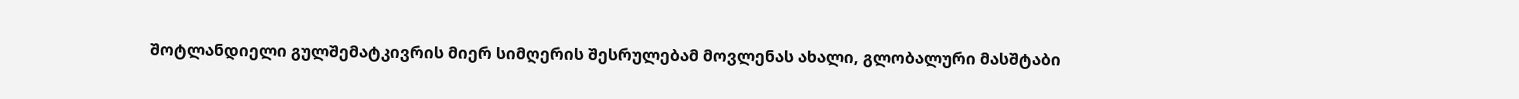შოტლანდიელი გულშემატკივრის მიერ სიმღერის შესრულებამ მოვლენას ახალი, გლობალური მასშტაბი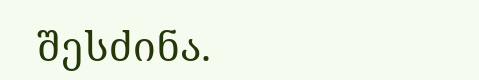შესძინა.